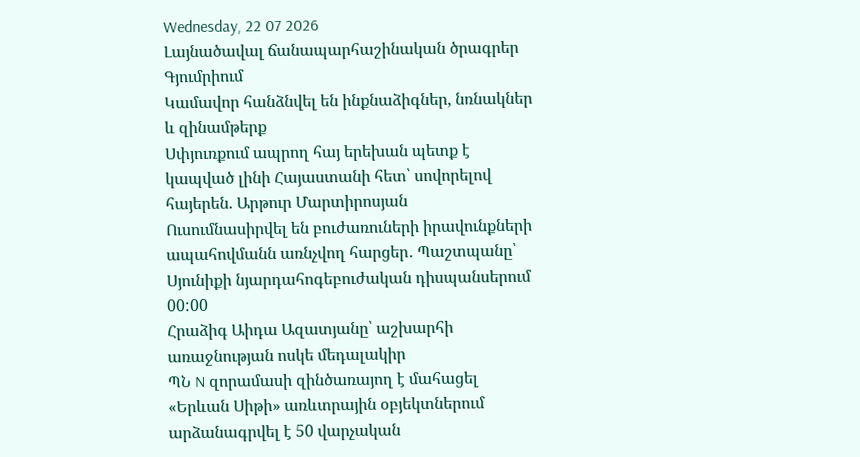Wednesday, 22 07 2026
Լայնածավալ ճանապարհաշինական ծրագրեր Գյումրիում
Կամավոր հանձնվել են ինքնաձիգներ, նռնակներ և զինամթերք
Սփյուռքում ապրող հայ երեխան պետք է կապված լինի Հայաստանի հետ՝ սովորելով հայերեն. Արթուր Մարտիրոսյան
Ուսումնասիրվել են բուժառուների իրավունքների ապահովմանն առնչվող հարցեր․ Պաշտպանը՝ Սյունիքի նյարդահոգեբուժական դիսպանսերում
00:00
Հրաձիգ Աիդա Ազատյանը՝ աշխարհի առաջնության ոսկե մեդալակիր
ՊՆ N զորամասի զինծառայող է մահացել
«Երևան Սիթի» առևտրային օբյեկտներում արձանագրվել է 50 վարչական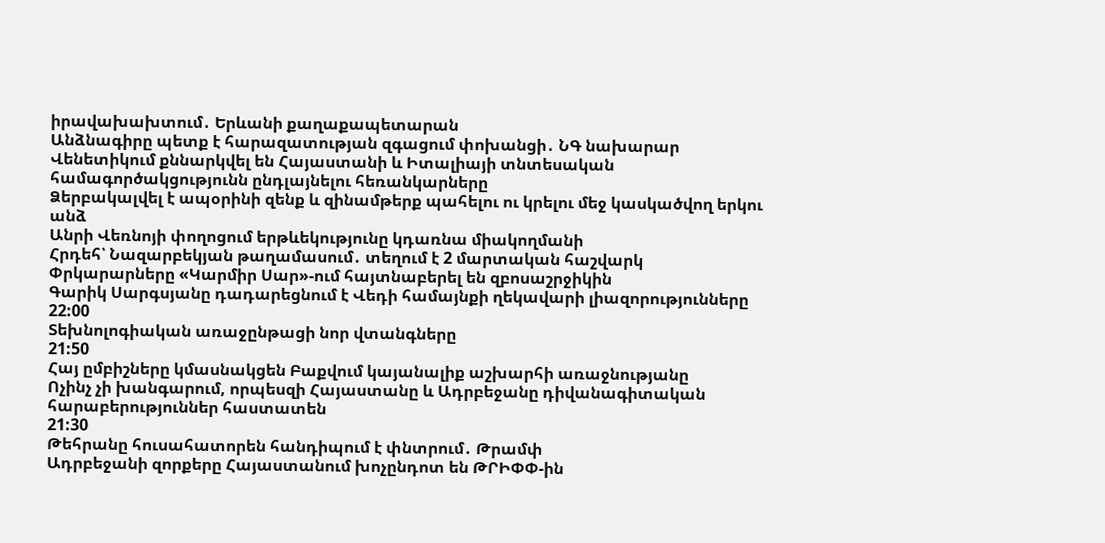իրավախախտում․ Երևանի քաղաքապետարան
Անձնագիրը պետք է հարազատության զգացում փոխանցի․ ՆԳ նախարար
Վենետիկում քննարկվել են Հայաստանի և Իտալիայի տնտեսական համագործակցությունն ընդլայնելու հեռանկարները
Ձերբակալվել է ապօրինի զենք և զինամթերք պահելու ու կրելու մեջ կասկածվող երկու անձ
Անրի Վեռնոյի փողոցում երթևեկությունը կդառնա միակողմանի
Հրդեհ՝ Նազարբեկյան թաղամասում․ տեղում է 2 մարտական հաշվարկ
Փրկարարները «Կարմիր Սար»-ում հայտնաբերել են զբոսաշրջիկին
Գարիկ Սարգսյանը դադարեցնում է Վեդի համայնքի ղեկավարի լիազորությունները
22:00
Տեխնոլոգիական առաջընթացի նոր վտանգները
21:50
Հայ ըմբիշները կմասնակցեն Բաքվում կայանալիք աշխարհի առաջնությանը
Ոչինչ չի խանգարում, որպեսզի Հայաստանը և Ադրբեջանը դիվանագիտական հարաբերություններ հաստատեն
21:30
Թեհրանը հուսահատորեն հանդիպում է փնտրում․ Թրամփ
Ադրբեջանի զորքերը Հայաստանում խոչընդոտ են ԹՐԻՓՓ-ին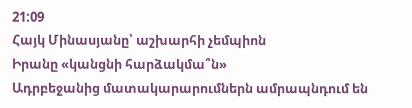21:09
Հայկ Մինասյանը՝ աշխարհի չեմպիոն
Իրանը «կանցնի հարձակմա՞ն»
Ադրբեջանից մատակարարումներն ամրապնդում են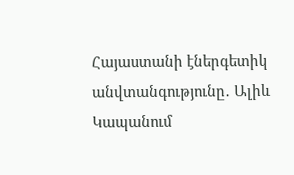Հայաստանի էներգետիկ անվտանգությունը․ Ալիև
Կապանում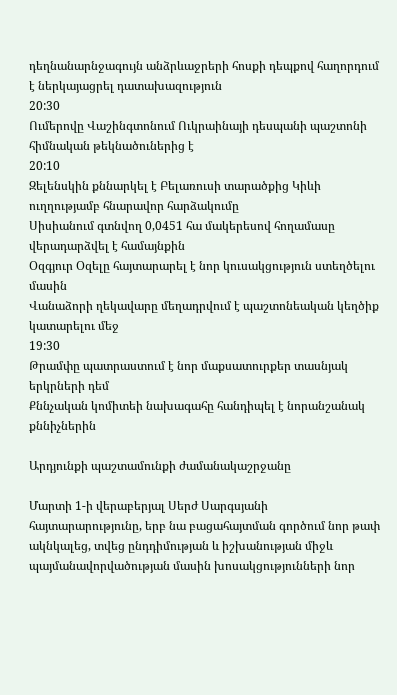դեղնանարնջագույն անձրևաջրերի հոսքի դեպքով հաղորդում է ներկայացրել դատախազություն
20:30
Ումերովը Վաշինգտոնում Ուկրաինայի դեսպանի պաշտոնի հիմնական թեկնածուներից է
20:10
Զելենսկին քննարկել է Բելառուսի տարածքից Կիևի ուղղությամբ հնարավոր հարձակումը
Սիսիանում գտնվող 0,0451 հա մակերեսով հողամասը վերադարձվել է համայնքին
Օզգյուր Օզելը հայտարարել է նոր կուսակցություն ստեղծելու մասին
Վանաձորի ղեկավարը մեղադրվում է պաշտոնեական կեղծիք կատարելու մեջ
19:30
Թրամփը պատրաստում է նոր մաքսատուրքեր տասնյակ երկրների դեմ
Քննչական կոմիտեի նախագահը հանդիպել է նորանշանակ քննիչներին

Արդյունքի պաշտամունքի ժամանակաշրջանը

Մարտի 1-ի վերաբերյալ Սերժ Սարգսյանի հայտարարությունը, երբ նա բացահայտման գործում նոր թափ ակնկալեց, տվեց ընդդիմության և իշխանության միջև պայմանավորվածության մասին խոսակցությունների նոր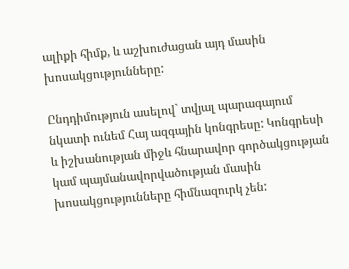ալիքի հիմք, և աշխուժացան այդ մասին խոսակցությունները:

Ընդդիմություն ասելով` տվյալ պարագայում նկատի ունեմ Հայ ազգային կոնգրեսը: Կոնգրեսի և իշխանության միջև հնարավոր գործակցության կամ պայմանավորվածության մասին խոսակցությունները հիմնազուրկ չեն: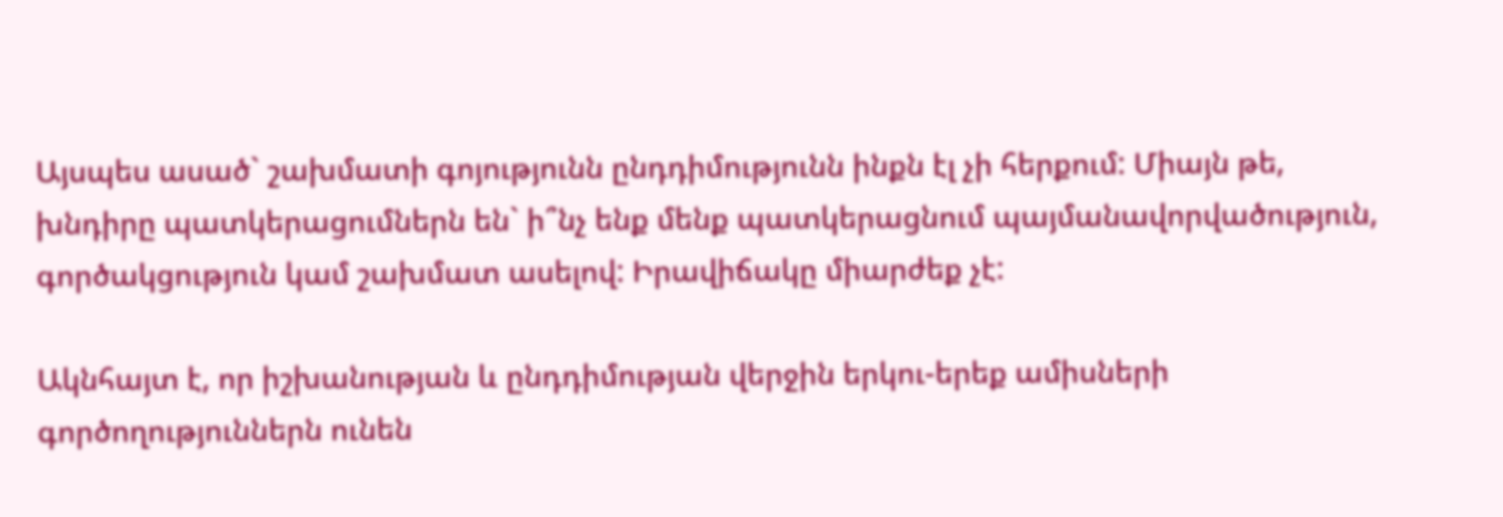Այսպես ասած` շախմատի գոյությունն ընդդիմությունն ինքն էլ չի հերքում: Միայն թե, խնդիրը պատկերացումներն են` ի՞նչ ենք մենք պատկերացնում պայմանավորվածություն, գործակցություն կամ շախմատ ասելով: Իրավիճակը միարժեք չէ:

Ակնհայտ է, որ իշխանության և ընդդիմության վերջին երկու-երեք ամիսների գործողություններն ունեն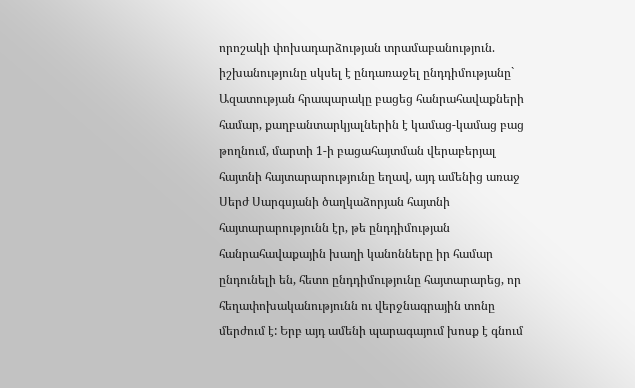որոշակի փոխադարձության տրամաբանություն. իշխանությունը սկսել է ընդառաջել ընդդիմությանը` Ազատության հրապարակը բացեց հանրահավաքների համար, քաղբանտարկյալներին է կամաց-կամաց բաց թողնում, մարտի 1-ի բացահայտման վերաբերյալ հայտնի հայտարարությունը եղավ, այդ ամենից առաջ Սերժ Սարգսյանի ծաղկաձորյան հայտնի հայտարարությունն էր, թե ընդդիմության հանրահավաքային խաղի կանոնները իր համար ընդունելի են, հետո ընդդիմությունը հայտարարեց, որ հեղափոխականությունն ու վերջնագրային տոնը մերժում է: Երբ այդ ամենի պարագայում խոսք է գնում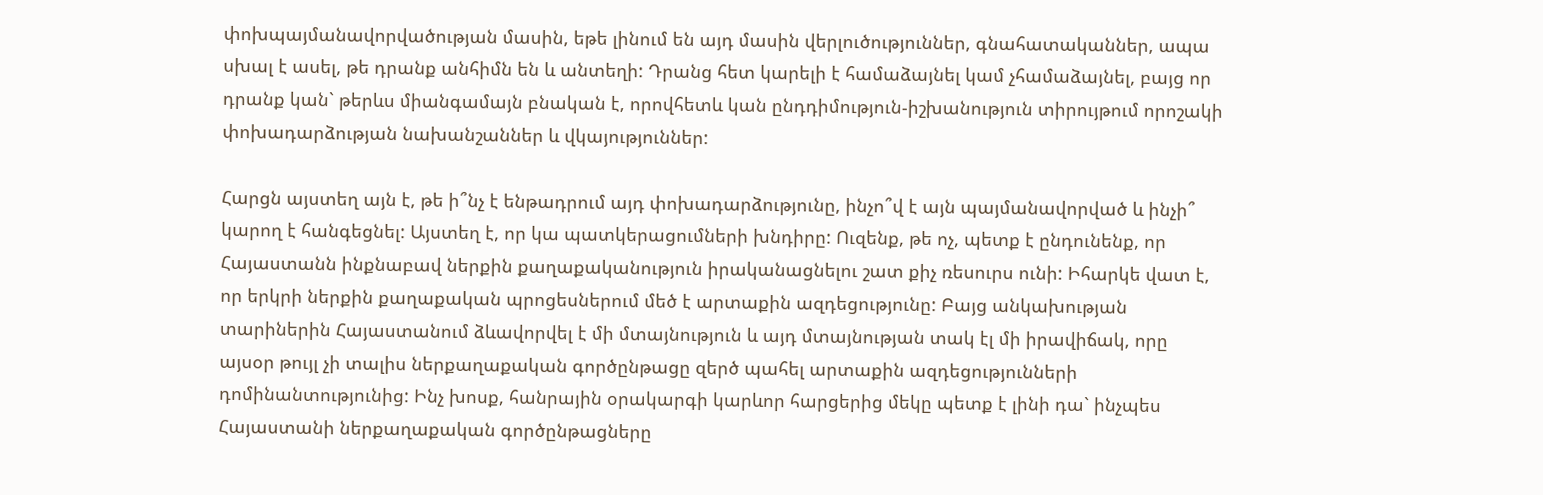փոխպայմանավորվածության մասին, եթե լինում են այդ մասին վերլուծություններ, գնահատականներ, ապա սխալ է ասել, թե դրանք անհիմն են և անտեղի: Դրանց հետ կարելի է համաձայնել կամ չհամաձայնել, բայց որ դրանք կան` թերևս միանգամայն բնական է, որովհետև կան ընդդիմություն-իշխանություն տիրույթում որոշակի փոխադարձության նախանշաններ և վկայություններ:

Հարցն այստեղ այն է, թե ի՞նչ է ենթադրում այդ փոխադարձությունը, ինչո՞վ է այն պայմանավորված և ինչի՞ կարող է հանգեցնել: Այստեղ է, որ կա պատկերացումների խնդիրը: Ուզենք, թե ոչ, պետք է ընդունենք, որ Հայաստանն ինքնաբավ ներքին քաղաքականություն իրականացնելու շատ քիչ ռեսուրս ունի: Իհարկե վատ է, որ երկրի ներքին քաղաքական պրոցեսներում մեծ է արտաքին ազդեցությունը: Բայց անկախության տարիներին Հայաստանում ձևավորվել է մի մտայնություն և այդ մտայնության տակ էլ մի իրավիճակ, որը այսօր թույլ չի տալիս ներքաղաքական գործընթացը զերծ պահել արտաքին ազդեցությունների դոմինանտությունից: Ինչ խոսք, հանրային օրակարգի կարևոր հարցերից մեկը պետք է լինի դա` ինչպես Հայաստանի ներքաղաքական գործընթացները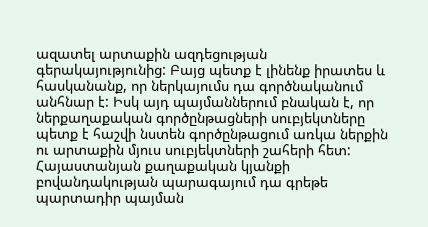ազատել արտաքին ազդեցության գերակայությունից: Բայց պետք է լինենք իրատես և հասկանանք, որ ներկայումս դա գործնականում անհնար է: Իսկ այդ պայմաններում բնական է, որ ներքաղաքական գործընթացների սուբյեկտները պետք է հաշվի նստեն գործընթացում առկա ներքին ու արտաքին մյուս սուբյեկտների շահերի հետ: Հայաստանյան քաղաքական կյանքի բովանդակության պարագայում դա գրեթե պարտադիր պայման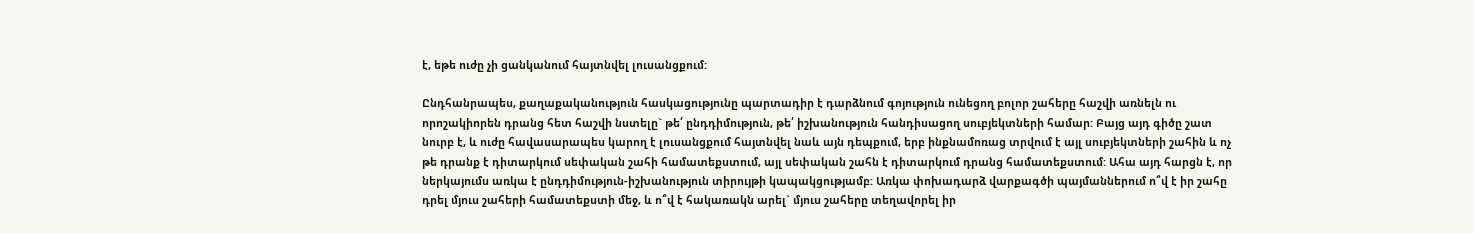է, եթե ուժը չի ցանկանում հայտնվել լուսանցքում:

Ընդհանրապես, քաղաքականություն հասկացությունը պարտադիր է դարձնում գոյություն ունեցող բոլոր շահերը հաշվի առնելն ու որոշակիորեն դրանց հետ հաշվի նստելը` թե՛ ընդդիմություն, թե՛ իշխանություն հանդիսացող սուբյեկտների համար: Բայց այդ գիծը շատ նուրբ է, և ուժը հավասարապես կարող է լուսանցքում հայտնվել նաև այն դեպքում, երբ ինքնամոռաց տրվում է այլ սուբյեկտների շահին և ոչ թե դրանք է դիտարկում սեփական շահի համատեքստում, այլ սեփական շահն է դիտարկում դրանց համատեքստում: Ահա այդ հարցն է, որ ներկայումս առկա է ընդդիմություն-իշխանություն տիրույթի կապակցությամբ: Առկա փոխադարձ վարքագծի պայմաններում ո՞վ է իր շահը դրել մյուս շահերի համատեքստի մեջ, և ո՞վ է հակառակն արել` մյուս շահերը տեղավորել իր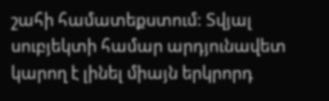շահի համատեքստում: Տվյալ սուբյեկտի համար արդյունավետ կարող է լինել միայն երկրորդ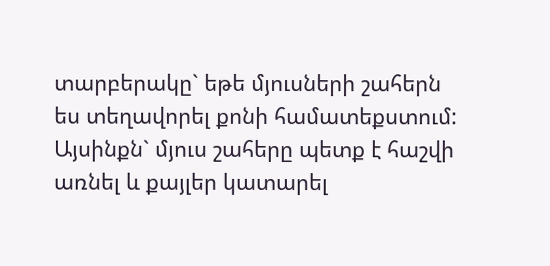տարբերակը` եթե մյուսների շահերն ես տեղավորել քոնի համատեքստում: Այսինքն` մյուս շահերը պետք է հաշվի առնել և քայլեր կատարել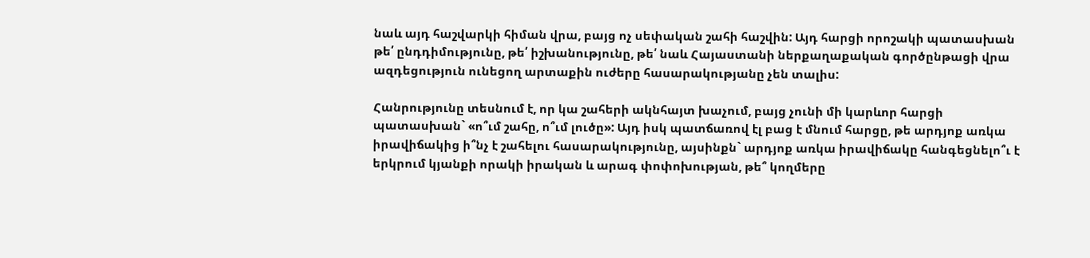նաև այդ հաշվարկի հիման վրա, բայց ոչ սեփական շահի հաշվին: Այդ հարցի որոշակի պատասխան թե՛ ընդդիմությունը, թե՛ իշխանությունը, թե՛ նաև Հայաստանի ներքաղաքական գործընթացի վրա ազդեցություն ունեցող արտաքին ուժերը հասարակությանը չեն տալիս:

Հանրությունը տեսնում է, որ կա շահերի ակնհայտ խաչում, բայց չունի մի կարևոր հարցի պատասխան` «ո՞ւմ շահը, ո՞ւմ լուծը»: Այդ իսկ պատճառով էլ բաց է մնում հարցը, թե արդյոք առկա իրավիճակից ի՞նչ է շահելու հասարակությունը, այսինքն` արդյոք առկա իրավիճակը հանգեցնելո՞ւ է երկրում կյանքի որակի իրական և արագ փոփոխության, թե՞ կողմերը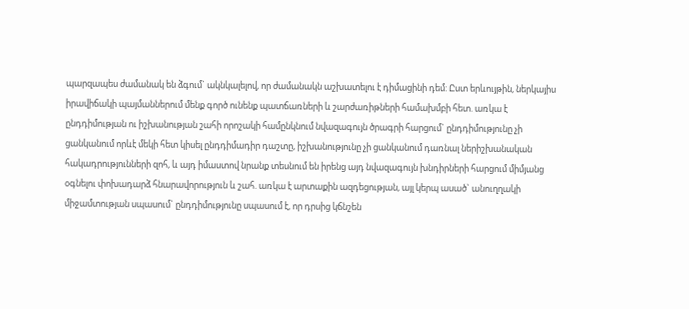պարզապես ժամանակ են ձգում` ակնկալելով, որ ժամանակն աշխատելու է դիմացինի դեմ: Ըստ երևույթին, ներկայիս իրավիճակի պայմաններում մենք գործ ունենք պատճառների և շարժառիթների համախմբի հետ. առկա է ընդդիմության ու իշխանության շահի որոշակի համընկնում նվազագույն ծրագրի հարցում` ընդդիմությունը չի ցանկանում որևէ մեկի հետ կիսել ընդդիմադիր դաշտը, իշխանությունը չի ցանկանում դառնալ ներիշխանական հակադրությունների զոհ, և այդ իմաստով նրանք տեսնում են իրենց այդ նվազագույն խնդիրների հարցում միմյանց օգնելու փոխադարձ հնարավորություն և շահ. առկա է արտաքին ազդեցության, այլ կերպ ասած` անուղղակի միջամտության սպասում` ընդդիմությունը սպասում է, որ դրսից կճնշեն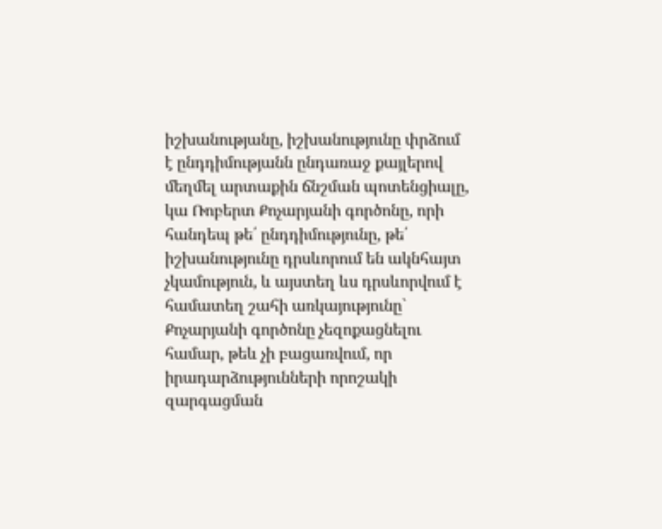իշխանությանը, իշխանությունը փրձում է ընդդիմությանն ընդառաջ քայլերով մեղմել արտաքին ճնշման պոտենցիալը, կա Ռոբերտ Քոչարյանի գործոնը, որի հանդեպ թե՛ ընդդիմությունը, թե՛ իշխանությունը դրսևորում են ակնհայտ չկամություն, և այստեղ ևս դրսևորվում է համատեղ շահի առկայությունը` Քոչարյանի գործոնը չեզոքացնելու համար, թեև չի բացառվում, որ իրադարձությունների որոշակի զարգացման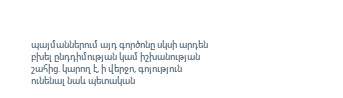պայմաններում այդ գործոնը սկսի արդեն բխել ընդդիմության կամ իշխանության շահից. կարող է, ի վերջո, գոյություն ունենալ նաև պետական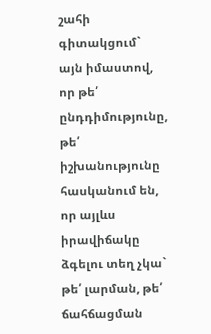շահի գիտակցում` այն իմաստով, որ թե՛ ընդդիմությունը, թե՛ իշխանությունը հասկանում են, որ այլևս իրավիճակը ձգելու տեղ չկա` թե՛ լարման, թե՛ ճահճացման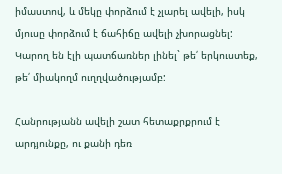իմաստով, և մեկը փորձում է չլարել ավելի, իսկ մյուսը փորձում է ճահիճը ավելի չխորացնել: Կարող են էլի պատճառներ լինել` թե՛ երկուստեք, թե՛ միակողմ ուղղվածությամբ:

Հանրությանն ավելի շատ հետաքրքրում է արդյունքը, ու քանի դեռ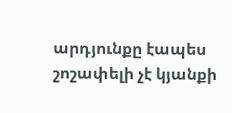արդյունքը էապես շոշափելի չէ կյանքի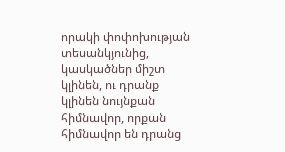որակի փոփոխության տեսանկյունից, կասկածներ միշտ կլինեն, ու դրանք կլինեն նույնքան հիմնավոր, որքան հիմնավոր են դրանց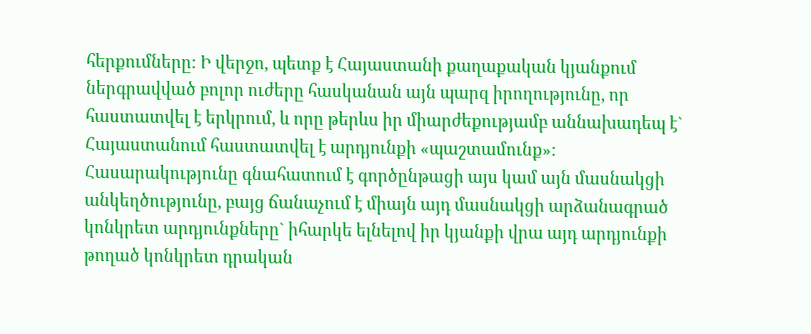հերքումները: Ի վերջո, պետք է Հայաստանի քաղաքական կյանքում ներգրավված բոլոր ուժերը հասկանան այն պարզ իրողությունը, որ հաստատվել է երկրում, և որը թերևս իր միարժեքությամբ աննախադեպ է` Հայաստանում հաստատվել է արդյունքի «պաշտամունք»: Հասարակությունը գնահատում է գործընթացի այս կամ այն մասնակցի անկեղծությունը, բայց ճանաչում է միայն այդ մասնակցի արձանագրած կոնկրետ արդյունքները` իհարկե ելնելով իր կյանքի վրա այդ արդյունքի թողած կոնկրետ դրական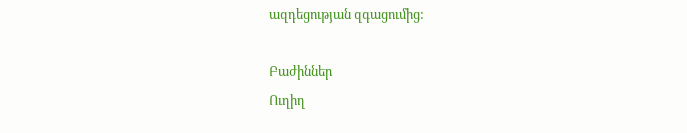ազդեցության զգացումից:

Բաժիններ
Ուղիղ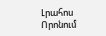Լրահոս
Որոնում